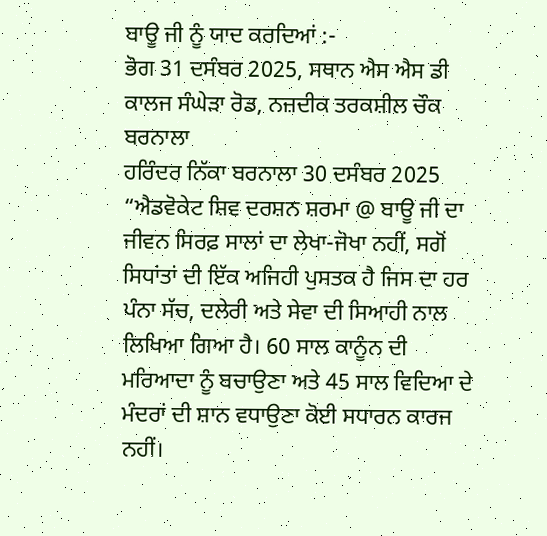ਬਾਊ ਜੀ ਨੂੰ ਯਾਦ ਕਰਦਿਆਂ :-
ਭੋਗ 31 ਦਸੰਬਰ 2025, ਸਥਾਨ ਐਸ ਐਸ ਡੀ ਕਾਲਜ ਸੰਘੇੜਾ ਰੋਡ, ਨਜ਼ਦੀਕ ਤਰਕਸ਼ੀਲ ਚੌਕ ਬਰਨਾਲਾ
ਹਰਿੰਦਰ ਨਿੱਕਾ ਬਰਨਾਲਾ 30 ਦਸੰਬਰ 2025
“ਐਡਵੋਕੇਟ ਸ਼ਿਵ ਦਰਸ਼ਨ ਸ਼ਰਮਾ @ ਬਾਊ ਜੀ ਦਾ ਜੀਵਨ ਸਿਰਫ਼ ਸਾਲਾਂ ਦਾ ਲੇਖਾ-ਜੋਖਾ ਨਹੀਂ, ਸਗੋਂ ਸਿਧਾਂਤਾਂ ਦੀ ਇੱਕ ਅਜਿਹੀ ਪੁਸਤਕ ਹੈ ਜਿਸ ਦਾ ਹਰ ਪੰਨਾ ਸੱਚ, ਦਲੇਰੀ ਅਤੇ ਸੇਵਾ ਦੀ ਸਿਆਹੀ ਨਾਲ ਲਿਖਿਆ ਗਿਆ ਹੈ। 60 ਸਾਲ ਕਾਨੂੰਨ ਦੀ ਮਰਿਆਦਾ ਨੂੰ ਬਚਾਉਣਾ ਅਤੇ 45 ਸਾਲ ਵਿਦਿਆ ਦੇ ਮੰਦਰਾਂ ਦੀ ਸ਼ਾਨ ਵਧਾਉਣਾ ਕੋਈ ਸਧਾਰਨ ਕਾਰਜ ਨਹੀਂ।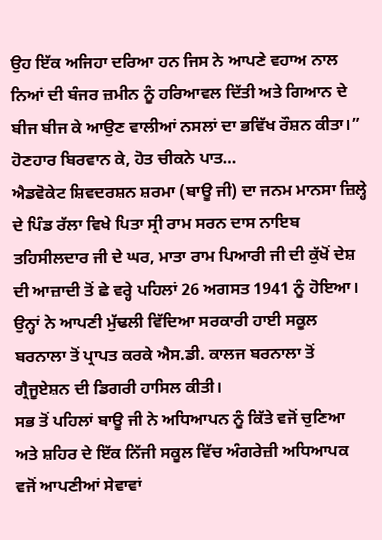ਉਹ ਇੱਕ ਅਜਿਹਾ ਦਰਿਆ ਹਨ ਜਿਸ ਨੇ ਆਪਣੇ ਵਹਾਅ ਨਾਲ ਨਿਆਂ ਦੀ ਬੰਜਰ ਜ਼ਮੀਨ ਨੂੰ ਹਰਿਆਵਲ ਦਿੱਤੀ ਅਤੇ ਗਿਆਨ ਦੇ ਬੀਜ ਬੀਜ ਕੇ ਆਉਣ ਵਾਲੀਆਂ ਨਸਲਾਂ ਦਾ ਭਵਿੱਖ ਰੌਸ਼ਨ ਕੀਤਾ।”
ਹੋਣਹਾਰ ਬਿਰਵਾਨ ਕੇ, ਹੋਤ ਚੀਕਨੇ ਪਾਤ…
ਐਡਵੋਕੇਟ ਸ਼ਿਵਦਰਸ਼ਨ ਸ਼ਰਮਾ (ਬਾਊ ਜੀ) ਦਾ ਜਨਮ ਮਾਨਸਾ ਜ਼ਿਲ੍ਹੇ ਦੇ ਪਿੰਡ ਰੱਲਾ ਵਿਖੇ ਪਿਤਾ ਸ੍ਰੀ ਰਾਮ ਸਰਨ ਦਾਸ ਨਾਇਬ ਤਹਿਸੀਲਦਾਰ ਜੀ ਦੇ ਘਰ, ਮਾਤਾ ਰਾਮ ਪਿਆਰੀ ਜੀ ਦੀ ਕੁੱਖੋਂ ਦੇਸ਼ ਦੀ ਆਜ਼ਾਦੀ ਤੋਂ ਛੇ ਵਰ੍ਹੇ ਪਹਿਲਾਂ 26 ਅਗਸਤ 1941 ਨੂੰ ਹੋਇਆ। ਉਨ੍ਹਾਂ ਨੇ ਆਪਣੀ ਮੁੱਢਲੀ ਵਿੱਦਿਆ ਸਰਕਾਰੀ ਹਾਈ ਸਕੂਲ ਬਰਨਾਲਾ ਤੋਂ ਪ੍ਰਾਪਤ ਕਰਕੇ ਐਸ.ਡੀ. ਕਾਲਜ ਬਰਨਾਲਾ ਤੋਂ ਗ੍ਰੈਜੂਏਸ਼ਨ ਦੀ ਡਿਗਰੀ ਹਾਸਿਲ ਕੀਤੀ।
ਸਭ ਤੋਂ ਪਹਿਲਾਂ ਬਾਊ ਜੀ ਨੇ ਅਧਿਆਪਨ ਨੂੰ ਕਿੱਤੇ ਵਜੋਂ ਚੁਣਿਆ ਅਤੇ ਸ਼ਹਿਰ ਦੇ ਇੱਕ ਨਿੱਜੀ ਸਕੂਲ ਵਿੱਚ ਅੰਗਰੇਜ਼ੀ ਅਧਿਆਪਕ ਵਜੋਂ ਆਪਣੀਆਂ ਸੇਵਾਵਾਂ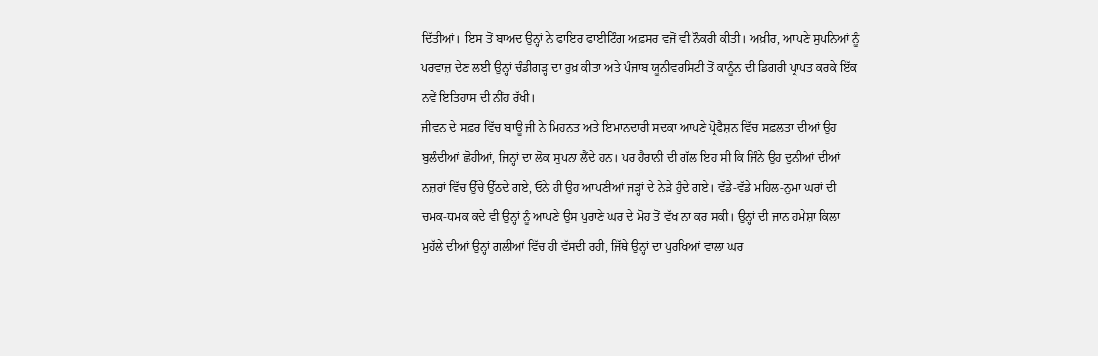ਦਿੱਤੀਆਂ। ਇਸ ਤੋਂ ਬਾਅਦ ਉਨ੍ਹਾਂ ਨੇ ਫਾਇਰ ਫਾਈਟਿੰਗ ਅਫ਼ਸਰ ਵਜੋਂ ਵੀ ਨੌਕਰੀ ਕੀਤੀ। ਅਖ਼ੀਰ, ਆਪਣੇ ਸੁਪਨਿਆਂ ਨੂੰ ਪਰਵਾਜ਼ ਦੇਣ ਲਈ ਉਨ੍ਹਾਂ ਚੰਡੀਗੜ੍ਹ ਦਾ ਰੁਖ਼ ਕੀਤਾ ਅਤੇ ਪੰਜਾਬ ਯੂਨੀਵਰਸਿਟੀ ਤੋਂ ਕਾਨੂੰਨ ਦੀ ਡਿਗਰੀ ਪ੍ਰਾਪਤ ਕਰਕੇ ਇੱਕ ਨਵੇਂ ਇਤਿਹਾਸ ਦੀ ਨੀਂਹ ਰੱਖੀ।
ਜੀਵਨ ਦੇ ਸਫ਼ਰ ਵਿੱਚ ਬਾਊ ਜੀ ਨੇ ਮਿਹਨਤ ਅਤੇ ਇਮਾਨਦਾਰੀ ਸਦਕਾ ਆਪਣੇ ਪ੍ਰੋਫੈਸ਼ਨ ਵਿੱਚ ਸਫ਼ਲਤਾ ਦੀਆਂ ਉਹ ਬੁਲੰਦੀਆਂ ਛੋਹੀਆਂ, ਜਿਨ੍ਹਾਂ ਦਾ ਲੋਕ ਸੁਪਨਾ ਲੈਂਦੇ ਹਨ। ਪਰ ਹੈਰਾਨੀ ਦੀ ਗੱਲ ਇਹ ਸੀ ਕਿ ਜਿੰਨੇ ਉਹ ਦੁਨੀਆਂ ਦੀਆਂ ਨਜ਼ਰਾਂ ਵਿੱਚ ਉੱਚੇ ਉੱਠਦੇ ਗਏ, ਓਨੇ ਹੀ ਉਹ ਆਪਣੀਆਂ ਜੜ੍ਹਾਂ ਦੇ ਨੇੜੇ ਹੁੰਦੇ ਗਏ। ਵੱਡੇ-ਵੱਡੇ ਮਹਿਲ-ਨੁਮਾ ਘਰਾਂ ਦੀ ਚਮਕ-ਧਮਕ ਕਦੇ ਵੀ ਉਨ੍ਹਾਂ ਨੂੰ ਆਪਣੇ ਉਸ ਪੁਰਾਣੇ ਘਰ ਦੇ ਮੋਹ ਤੋਂ ਵੱਖ ਨਾ ਕਰ ਸਕੀ। ਉਨ੍ਹਾਂ ਦੀ ਜਾਨ ਹਮੇਸ਼ਾ ਕਿਲਾ ਮੁਹੱਲੇ ਦੀਆਂ ਉਨ੍ਹਾਂ ਗਲੀਆਂ ਵਿੱਚ ਹੀ ਵੱਸਦੀ ਰਹੀ, ਜਿੱਥੇ ਉਨ੍ਹਾਂ ਦਾ ਪੁਰਖਿਆਂ ਵਾਲਾ ਘਰ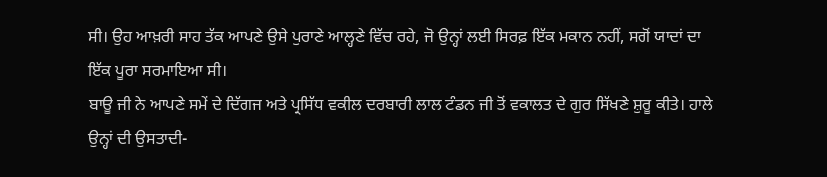ਸੀ। ਉਹ ਆਖ਼ਰੀ ਸਾਹ ਤੱਕ ਆਪਣੇ ਉਸੇ ਪੁਰਾਣੇ ਆਲ੍ਹਣੇ ਵਿੱਚ ਰਹੇ, ਜੋ ਉਨ੍ਹਾਂ ਲਈ ਸਿਰਫ਼ ਇੱਕ ਮਕਾਨ ਨਹੀਂ, ਸਗੋਂ ਯਾਦਾਂ ਦਾ ਇੱਕ ਪੂਰਾ ਸਰਮਾਇਆ ਸੀ।
ਬਾਊ ਜੀ ਨੇ ਆਪਣੇ ਸਮੇਂ ਦੇ ਦਿੱਗਜ ਅਤੇ ਪ੍ਰਸਿੱਧ ਵਕੀਲ ਦਰਬਾਰੀ ਲਾਲ ਟੰਡਨ ਜੀ ਤੋਂ ਵਕਾਲਤ ਦੇ ਗੁਰ ਸਿੱਖਣੇ ਸ਼ੁਰੂ ਕੀਤੇ। ਹਾਲੇ ਉਨ੍ਹਾਂ ਦੀ ਉਸਤਾਦੀ-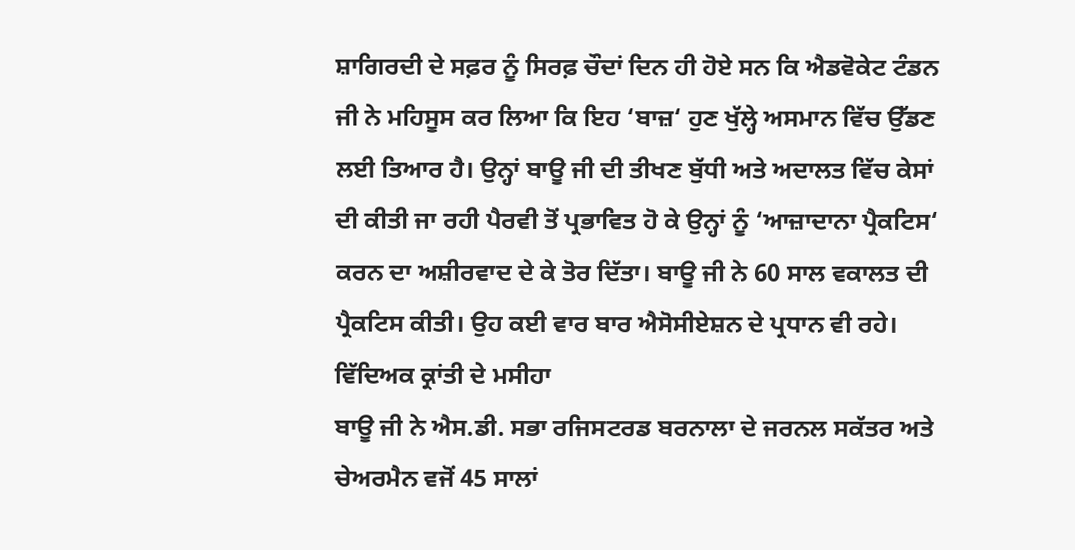ਸ਼ਾਗਿਰਦੀ ਦੇ ਸਫ਼ਰ ਨੂੰ ਸਿਰਫ਼ ਚੌਦਾਂ ਦਿਨ ਹੀ ਹੋਏ ਸਨ ਕਿ ਐਡਵੋਕੇਟ ਟੰਡਨ ਜੀ ਨੇ ਮਹਿਸੂਸ ਕਰ ਲਿਆ ਕਿ ਇਹ ‘ਬਾਜ਼‘ ਹੁਣ ਖੁੱਲ੍ਹੇ ਅਸਮਾਨ ਵਿੱਚ ਉੱਡਣ ਲਈ ਤਿਆਰ ਹੈ। ਉਨ੍ਹਾਂ ਬਾਊ ਜੀ ਦੀ ਤੀਖਣ ਬੁੱਧੀ ਅਤੇ ਅਦਾਲਤ ਵਿੱਚ ਕੇਸਾਂ ਦੀ ਕੀਤੀ ਜਾ ਰਹੀ ਪੈਰਵੀ ਤੋਂ ਪ੍ਰਭਾਵਿਤ ਹੋ ਕੇ ਉਨ੍ਹਾਂ ਨੂੰ ‘ਆਜ਼ਾਦਾਨਾ ਪ੍ਰੈਕਟਿਸ‘ ਕਰਨ ਦਾ ਅਸ਼ੀਰਵਾਦ ਦੇ ਕੇ ਤੋਰ ਦਿੱਤਾ। ਬਾਊ ਜੀ ਨੇ 60 ਸਾਲ ਵਕਾਲਤ ਦੀ ਪ੍ਰੈਕਟਿਸ ਕੀਤੀ। ਉਹ ਕਈ ਵਾਰ ਬਾਰ ਐਸੋਸੀਏਸ਼ਨ ਦੇ ਪ੍ਰਧਾਨ ਵੀ ਰਹੇ।
ਵਿੱਦਿਅਕ ਕ੍ਰਾਂਤੀ ਦੇ ਮਸੀਹਾ
ਬਾਊ ਜੀ ਨੇ ਐਸ.ਡੀ. ਸਭਾ ਰਜਿਸਟਰਡ ਬਰਨਾਲਾ ਦੇ ਜਰਨਲ ਸਕੱਤਰ ਅਤੇ ਚੇਅਰਮੈਨ ਵਜੋਂ 45 ਸਾਲਾਂ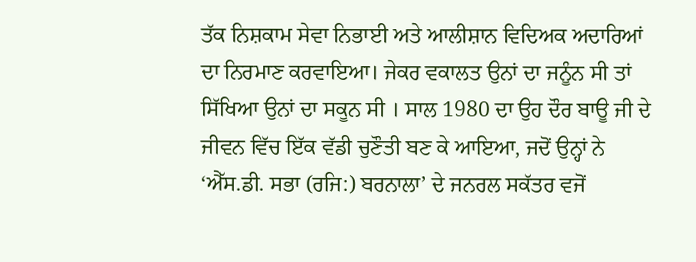ਤੱਕ ਨਿਸ਼ਕਾਮ ਸੇਵਾ ਨਿਭਾਈ ਅਤੇ ਆਲੀਸ਼ਾਨ ਵਿਦਿਅਕ ਅਦਾਰਿਆਂ ਦਾ ਨਿਰਮਾਣ ਕਰਵਾਇਆ। ਜੇਕਰ ਵਕਾਲਤ ਉਨਾਂ ਦਾ ਜਨੂੰਨ ਸੀ ਤਾਂ ਸਿੱਖਿਆ ਉਨਾਂ ਦਾ ਸਕੂਨ ਸੀ । ਸਾਲ 1980 ਦਾ ਉਹ ਦੌਰ ਬਾਊ ਜੀ ਦੇ ਜੀਵਨ ਵਿੱਚ ਇੱਕ ਵੱਡੀ ਚੁਣੌਤੀ ਬਣ ਕੇ ਆਇਆ, ਜਦੋਂ ਉਨ੍ਹਾਂ ਨੇ ‘ਐੱਸ.ਡੀ. ਸਭਾ (ਰਜਿ:) ਬਰਨਾਲਾ’ ਦੇ ਜਨਰਲ ਸਕੱਤਰ ਵਜੋਂ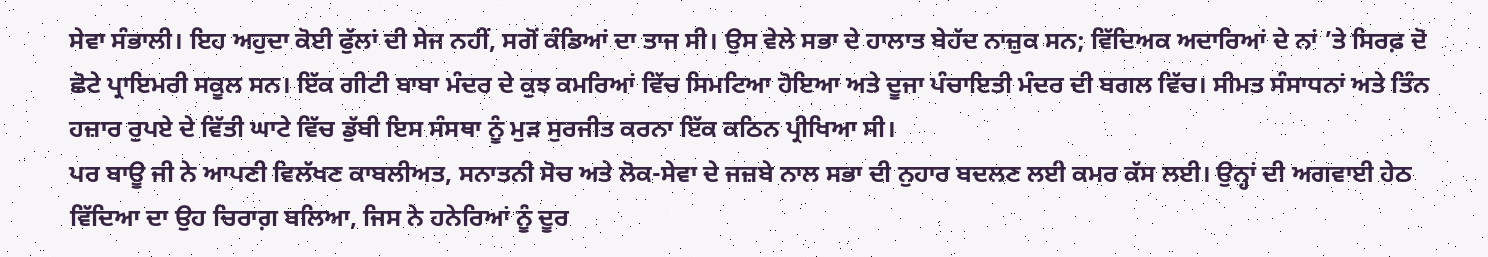ਸੇਵਾ ਸੰਭਾਲੀ। ਇਹ ਅਹੁਦਾ ਕੋਈ ਫੁੱਲਾਂ ਦੀ ਸੇਜ ਨਹੀਂ, ਸਗੋਂ ਕੰਡਿਆਂ ਦਾ ਤਾਜ ਸੀ। ਉਸ ਵੇਲੇ ਸਭਾ ਦੇ ਹਾਲਾਤ ਬੇਹੱਦ ਨਾਜ਼ੁਕ ਸਨ; ਵਿੱਦਿਅਕ ਅਦਾਰਿਆਂ ਦੇ ਨਾਂ ’ਤੇ ਸਿਰਫ਼ ਦੋ ਛੋਟੇ ਪ੍ਰਾਇਮਰੀ ਸਕੂਲ ਸਨ। ਇੱਕ ਗੀਟੀ ਬਾਬਾ ਮੰਦਰ ਦੇ ਕੁਝ ਕਮਰਿਆਂ ਵਿੱਚ ਸਿਮਟਿਆ ਹੋਇਆ ਅਤੇ ਦੂਜਾ ਪੰਚਾਇਤੀ ਮੰਦਰ ਦੀ ਬਗਲ ਵਿੱਚ। ਸੀਮਤ ਸੰਸਾਧਨਾਂ ਅਤੇ ਤਿੰਨ ਹਜ਼ਾਰ ਰੁਪਏ ਦੇ ਵਿੱਤੀ ਘਾਟੇ ਵਿੱਚ ਡੁੱਬੀ ਇਸ ਸੰਸਥਾ ਨੂੰ ਮੁੜ ਸੁਰਜੀਤ ਕਰਨਾ ਇੱਕ ਕਠਿਨ ਪ੍ਰੀਖਿਆ ਸੀ।
ਪਰ ਬਾਊ ਜੀ ਨੇ ਆਪਣੀ ਵਿਲੱਖਣ ਕਾਬਲੀਅਤ, ਸਨਾਤਨੀ ਸੋਚ ਅਤੇ ਲੋਕ-ਸੇਵਾ ਦੇ ਜਜ਼ਬੇ ਨਾਲ ਸਭਾ ਦੀ ਨੁਹਾਰ ਬਦਲਣ ਲਈ ਕਮਰ ਕੱਸ ਲਈ। ਉਨ੍ਹਾਂ ਦੀ ਅਗਵਾਈ ਹੇਠ ਵਿੱਦਿਆ ਦਾ ਉਹ ਚਿਰਾਗ਼ ਬਲਿਆ, ਜਿਸ ਨੇ ਹਨੇਰਿਆਂ ਨੂੰ ਦੂਰ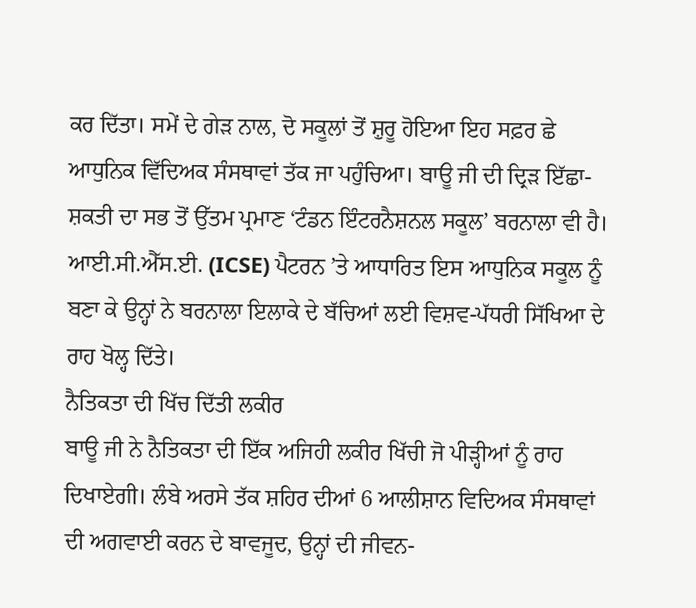ਕਰ ਦਿੱਤਾ। ਸਮੇਂ ਦੇ ਗੇੜ ਨਾਲ, ਦੋ ਸਕੂਲਾਂ ਤੋਂ ਸ਼ੁਰੂ ਹੋਇਆ ਇਹ ਸਫ਼ਰ ਛੇ ਆਧੁਨਿਕ ਵਿੱਦਿਅਕ ਸੰਸਥਾਵਾਂ ਤੱਕ ਜਾ ਪਹੁੰਚਿਆ। ਬਾਊ ਜੀ ਦੀ ਦ੍ਰਿੜ ਇੱਛਾ-ਸ਼ਕਤੀ ਦਾ ਸਭ ਤੋਂ ਉੱਤਮ ਪ੍ਰਮਾਣ ‘ਟੰਡਨ ਇੰਟਰਨੈਸ਼ਨਲ ਸਕੂਲ’ ਬਰਨਾਲਾ ਵੀ ਹੈ। ਆਈ.ਸੀ.ਐੱਸ.ਈ. (ICSE) ਪੈਟਰਨ ’ਤੇ ਆਧਾਰਿਤ ਇਸ ਆਧੁਨਿਕ ਸਕੂਲ ਨੂੰ ਬਣਾ ਕੇ ਉਨ੍ਹਾਂ ਨੇ ਬਰਨਾਲਾ ਇਲਾਕੇ ਦੇ ਬੱਚਿਆਂ ਲਈ ਵਿਸ਼ਵ-ਪੱਧਰੀ ਸਿੱਖਿਆ ਦੇ ਰਾਹ ਖੋਲ੍ਹ ਦਿੱਤੇ।
ਨੈਤਿਕਤਾ ਦੀ ਖਿੱਚ ਦਿੱਤੀ ਲਕੀਰ
ਬਾਊ ਜੀ ਨੇ ਨੈਤਿਕਤਾ ਦੀ ਇੱਕ ਅਜਿਹੀ ਲਕੀਰ ਖਿੱਚੀ ਜੋ ਪੀੜ੍ਹੀਆਂ ਨੂੰ ਰਾਹ ਦਿਖਾਏਗੀ। ਲੰਬੇ ਅਰਸੇ ਤੱਕ ਸ਼ਹਿਰ ਦੀਆਂ 6 ਆਲੀਸ਼ਾਨ ਵਿਦਿਅਕ ਸੰਸਥਾਵਾਂ ਦੀ ਅਗਵਾਈ ਕਰਨ ਦੇ ਬਾਵਜੂਦ, ਉਨ੍ਹਾਂ ਦੀ ਜੀਵਨ-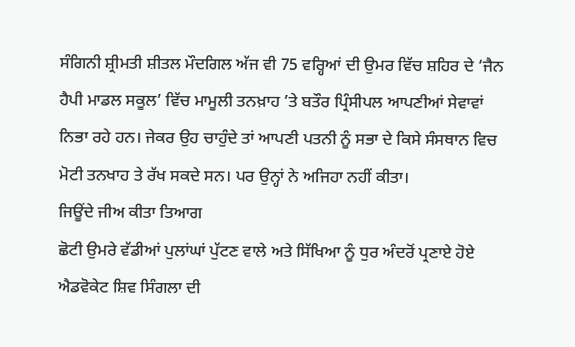ਸੰਗਿਨੀ ਸ਼੍ਰੀਮਤੀ ਸ਼ੀਤਲ ਮੌਦਗਿਲ ਅੱਜ ਵੀ 75 ਵਰ੍ਹਿਆਂ ਦੀ ਉਮਰ ਵਿੱਚ ਸ਼ਹਿਰ ਦੇ ‘ਜੈਨ ਹੈਪੀ ਮਾਡਲ ਸਕੂਲ’ ਵਿੱਚ ਮਾਮੂਲੀ ਤਨਖ਼ਾਹ ’ਤੇ ਬਤੌਰ ਪ੍ਰਿੰਸੀਪਲ ਆਪਣੀਆਂ ਸੇਵਾਵਾਂ ਨਿਭਾ ਰਹੇ ਹਨ। ਜੇਕਰ ਉਹ ਚਾਹੁੰਦੇ ਤਾਂ ਆਪਣੀ ਪਤਨੀ ਨੂੰ ਸਭਾ ਦੇ ਕਿਸੇ ਸੰਸਥਾਨ ਵਿਚ ਮੋਟੀ ਤਨਖਾਹ ਤੇ ਰੱਖ ਸਕਦੇ ਸਨ। ਪਰ ਉਨ੍ਹਾਂ ਨੇ ਅਜਿਹਾ ਨਹੀਂ ਕੀਤਾ।
ਜਿਊਂਦੇ ਜੀਅ ਕੀਤਾ ਤਿਆਗ
ਛੋਟੀ ਉਮਰੇ ਵੱਡੀਆਂ ਪੁਲਾਂਘਾਂ ਪੁੱਟਣ ਵਾਲੇ ਅਤੇ ਸਿੱਖਿਆ ਨੂੰ ਧੁਰ ਅੰਦਰੋਂ ਪ੍ਰਣਾਏ ਹੋਏ ਐਡਵੋਕੇਟ ਸ਼ਿਵ ਸਿੰਗਲਾ ਦੀ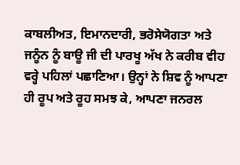ਕਾਬਲੀਅਤ, ਇਮਾਨਦਾਰੀ, ਭਰੋਸੇਯੋਗਤਾ ਅਤੇ ਜਨੂੰਨ ਨੂੰ ਬਾਊ ਜੀ ਦੀ ਪਾਰਖੂ ਅੱਖ ਨੇ ਕਰੀਬ ਵੀਹ ਵਰ੍ਹੇ ਪਹਿਲਾਂ ਪਛਾਣਿਆ। ਉਨ੍ਹਾਂ ਨੇ ਸ਼ਿਵ ਨੂੰ ਆਪਣਾ ਹੀ ਰੂਪ ਅਤੇ ਰੂਹ ਸਮਝ ਕੇ, ਆਪਣਾ ਜਨਰਲ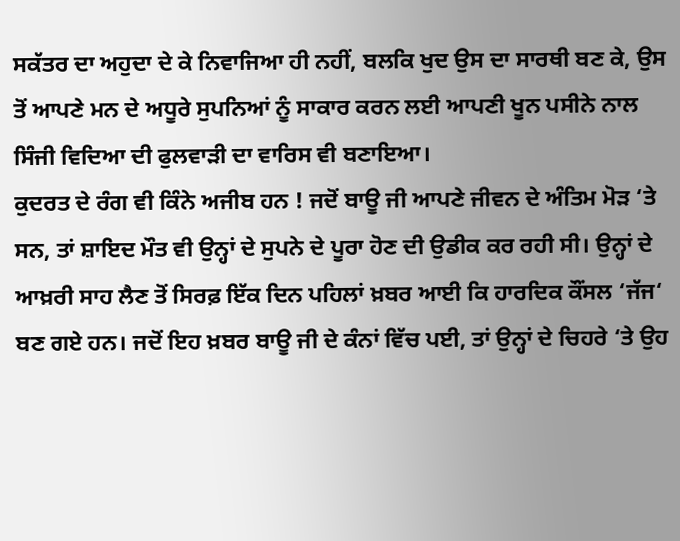ਸਕੱਤਰ ਦਾ ਅਹੁਦਾ ਦੇ ਕੇ ਨਿਵਾਜਿਆ ਹੀ ਨਹੀਂ, ਬਲਕਿ ਖੁਦ ਉਸ ਦਾ ਸਾਰਥੀ ਬਣ ਕੇ, ਉਸ ਤੋਂ ਆਪਣੇ ਮਨ ਦੇ ਅਧੂਰੇ ਸੁਪਨਿਆਂ ਨੂੰ ਸਾਕਾਰ ਕਰਨ ਲਈ ਆਪਣੀ ਖੂਨ ਪਸੀਨੇ ਨਾਲ ਸਿੰਜੀ ਵਿਦਿਆ ਦੀ ਫੁਲਵਾੜੀ ਦਾ ਵਾਰਿਸ ਵੀ ਬਣਾਇਆ।
ਕੁਦਰਤ ਦੇ ਰੰਗ ਵੀ ਕਿੰਨੇ ਅਜੀਬ ਹਨ ! ਜਦੋਂ ਬਾਊ ਜੀ ਆਪਣੇ ਜੀਵਨ ਦੇ ਅੰਤਿਮ ਮੋੜ ‘ਤੇ ਸਨ, ਤਾਂ ਸ਼ਾਇਦ ਮੌਤ ਵੀ ਉਨ੍ਹਾਂ ਦੇ ਸੁਪਨੇ ਦੇ ਪੂਰਾ ਹੋਣ ਦੀ ਉਡੀਕ ਕਰ ਰਹੀ ਸੀ। ਉਨ੍ਹਾਂ ਦੇ ਆਖ਼ਰੀ ਸਾਹ ਲੈਣ ਤੋਂ ਸਿਰਫ਼ ਇੱਕ ਦਿਨ ਪਹਿਲਾਂ ਖ਼ਬਰ ਆਈ ਕਿ ਹਾਰਦਿਕ ਕੌਂਸਲ ‘ਜੱਜ‘ ਬਣ ਗਏ ਹਨ। ਜਦੋਂ ਇਹ ਖ਼ਬਰ ਬਾਊ ਜੀ ਦੇ ਕੰਨਾਂ ਵਿੱਚ ਪਈ, ਤਾਂ ਉਨ੍ਹਾਂ ਦੇ ਚਿਹਰੇ ‘ਤੇ ਉਹ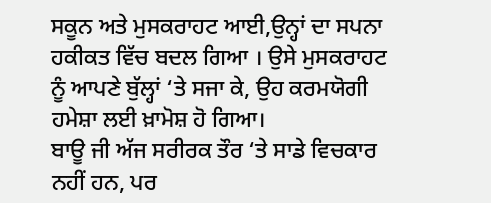ਸਕੂਨ ਅਤੇ ਮੁਸਕਰਾਹਟ ਆਈ,ਉਨ੍ਹਾਂ ਦਾ ਸਪਨਾ ਹਕੀਕਤ ਵਿੱਚ ਬਦਲ ਗਿਆ । ਉਸੇ ਮੁਸਕਰਾਹਟ ਨੂੰ ਆਪਣੇ ਬੁੱਲ੍ਹਾਂ ‘ਤੇ ਸਜਾ ਕੇ, ਉਹ ਕਰਮਯੋਗੀ ਹਮੇਸ਼ਾ ਲਈ ਖ਼ਾਮੋਸ਼ ਹੋ ਗਿਆ।
ਬਾਊ ਜੀ ਅੱਜ ਸਰੀਰਕ ਤੌਰ ‘ਤੇ ਸਾਡੇ ਵਿਚਕਾਰ ਨਹੀਂ ਹਨ, ਪਰ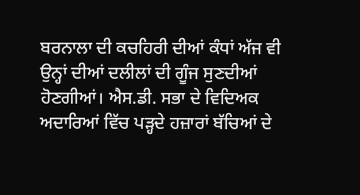ਬਰਨਾਲਾ ਦੀ ਕਚਹਿਰੀ ਦੀਆਂ ਕੰਧਾਂ ਅੱਜ ਵੀ ਉਨ੍ਹਾਂ ਦੀਆਂ ਦਲੀਲਾਂ ਦੀ ਗੂੰਜ ਸੁਣਦੀਆਂ ਹੋਣਗੀਆਂ। ਐਸ.ਡੀ. ਸਭਾ ਦੇ ਵਿਦਿਅਕ ਅਦਾਰਿਆਂ ਵਿੱਚ ਪੜ੍ਹਦੇ ਹਜ਼ਾਰਾਂ ਬੱਚਿਆਂ ਦੇ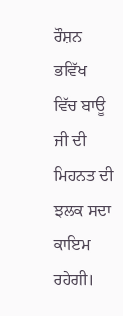ਰੌਸ਼ਨ ਭਵਿੱਖ ਵਿੱਚ ਬਾਊ ਜੀ ਦੀ ਮਿਹਨਤ ਦੀ ਝਲਕ ਸਦਾ ਕਾਇਮ ਰਹੇਗੀ।